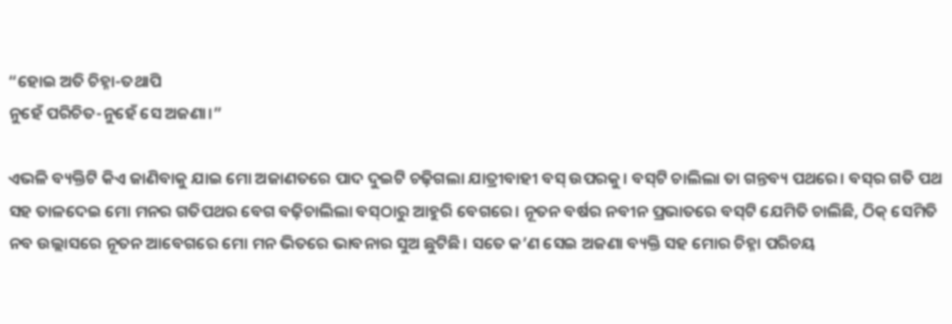“ହୋଇ ଅତି ଚିହ୍ନା-ତଥାପି
ନୁହେଁ ପରିଚିତ-ନୁହେଁ ସେ ଅଜଣା।”

ଏଭଳି ବ୍ୟକ୍ତିଟି କିଏ ଜାଣିବାକୁ ଯାଇ ମୋ ଅଜାଣତରେ ପାଦ ଦୁଇଟି ଚଢ଼ିଗଲା ଯାତ୍ରୀବାହୀ ବସ୍‌ ଉପରକୁ। ବସ୍‌ଟି ଚାଲିଲା ତା ଗନ୍ତବ୍ୟ ପଥରେ। ବସ୍‌ର ଗତି ପଥ ସହ ତାଳଦେଇ ମୋ ମନର ଗତିପଥର ବେଗ ବଢ଼ିଚାଲିଲା ବସ୍‌ଠାରୁ ଆହୁରି ବେଗରେ। ନୂତନ ବର୍ଷର ନବୀନ ପ୍ରଭାତରେ ବସ୍‌ଟି ଯେମିତି ଚାଲିଛି, ଠିକ୍‌ ସେମିତି ନବ ଉଲ୍ଲାସରେ ନୂତନ ଆବେଗରେ ମୋ ମନ ଭିତରେ ଭାବନାର ସୁଅ ଛୁଟିଛି। ସତେ କ’ଣ ସେଇ ଅଜଣା ବ୍ୟକ୍ତି ସହ ମୋର ଚିହ୍ନା ପରିଚୟ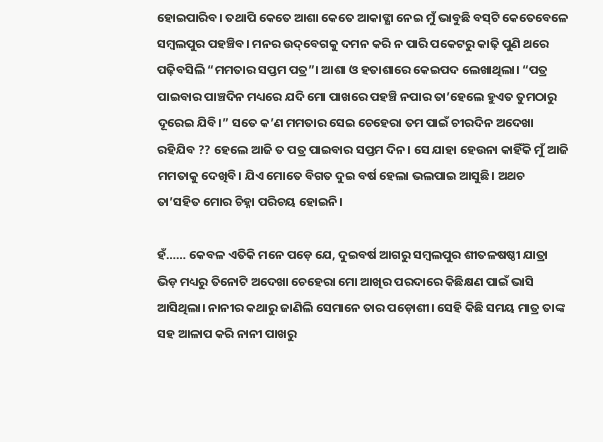ହୋଇପାରିବ। ତଥାପି କେତେ ଆଶା କେତେ ଆକାଙ୍କ୍ଷା ନେଇ ମୁଁ ଭାବୁଛି ବସ୍‌ଟି କେତେବେଳେ ସମ୍ବଲପୁର ପହଞ୍ଚିବ। ମନର ଉଦ୍‌ବେଗକୁ ଦମନ କରି ନ ପାରି ପକେଟରୁ କାଢ଼ି ପୁଣି ଥରେ ପଢ଼ିବସିଲି “ମମତାର ସପ୍ତମ ପତ୍ର”। ଆଶା ଓ ହତାଶାରେ କେଇପଦ ଲେଖାଥିଲା। “ପତ୍ର ପାଇବାର ପାଞ୍ଚଦିନ ମଧ୍ୟରେ ଯଦି ମୋ ପାଖରେ ପହଞ୍ଚି ନପାର ତା’ହେଲେ ହୁଏତ ତୁମଠାରୁ ଦୂରେଇ ଯିବି।” ସତେ କ’ଣ ମମତାର ସେଇ ଚେହେରା ତମ ପାଇଁ ଚୀରଦିନ ଅଦେଖା ରହିଯିବ ?? ହେଲେ ଆଜି ତ ପତ୍ର ପାଇବାର ସପ୍ତମ ଦିନ। ସେ ଯାହା ହେଉନା କାହିଁକି ମୁଁ ଆଜି ମମତାକୁ ଦେଖିବି। ଯିଏ ମୋତେ ବିଗତ ଦୁଇ ବର୍ଷ ହେଲା ଭଲପାଇ ଆସୁଛି। ଅଥଚ ତା’ସହିତ ମୋର ଚିହ୍ନା ପରିଚୟ ହୋଇନି।

ହଁ…… କେବଳ ଏତିକି ମନେ ପଡ଼େ ଯେ, ଦୁଇବର୍ଷ ଆଗରୁ ସମ୍ବଲପୁର ଶୀତଳଷଷ୍ଠୀ ଯାତ୍ରା ଭିଡ଼ ମଧ୍ୟରୁ ତିନୋଟି ଅଦେଖା ଚେହେରା ମୋ ଆଖିର ପରଦାରେ କିଛିକ୍ଷଣ ପାଇଁ ଭାସି ଆସିଥିଲା। ନାନୀର କଥାରୁ ଜାଣିଲି ସେମାନେ ତାର ପଡ଼ୋଶୀ। ସେହି କିଛି ସମୟ ମାତ୍ର ତାଙ୍କ ସହ ଆଳାପ କରି ନାନୀ ପାଖରୁ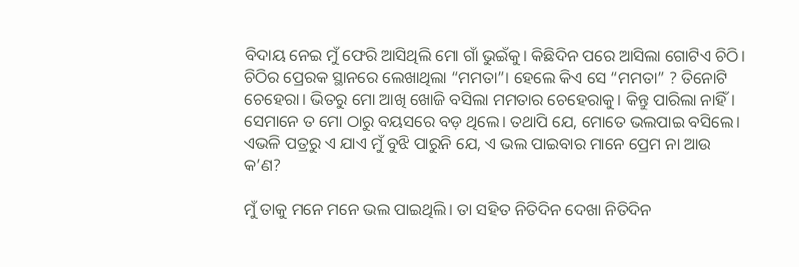ବିଦାୟ ନେଇ ମୁଁ ଫେରି ଆସିଥିଲି ମୋ ଗାଁ ଭୁଇଁକୁ। କିଛିଦିନ ପରେ ଆସିଲା ଗୋଟିଏ ଚିଠି। ଚିଠିର ପ୍ରେରକ ସ୍ଥାନରେ ଲେଖାଥିଲା “ମମତା”। ହେଲେ କିଏ ସେ “ମମତା” ? ତିନୋଟି ଚେହେରା। ଭିତରୁ ମୋ ଆଖି ଖୋଜି ବସିଲା ମମତାର ଚେହେରାକୁ। କିନ୍ତୁ ପାରିଲା ନାହିଁ। ସେମାନେ ତ ମୋ ଠାରୁ ବୟସରେ ବଡ଼ ଥିଲେ। ତଥାପି ଯେ, ମୋତେ ଭଲପାଇ ବସିଲେ। ଏଭଳି ପତ୍ରରୁ ଏ ଯାଏ ମୁଁ ବୁଝି ପାରୁନି ଯେ, ଏ ଭଲ ପାଇବାର ମାନେ ପ୍ରେମ ନା ଆଉ କ’ଣ?

ମୁଁ ତାକୁ ମନେ ମନେ ଭଲ ପାଇଥିଲି। ତା ସହିତ ନିତିଦିନ ଦେଖା ନିତିଦିନ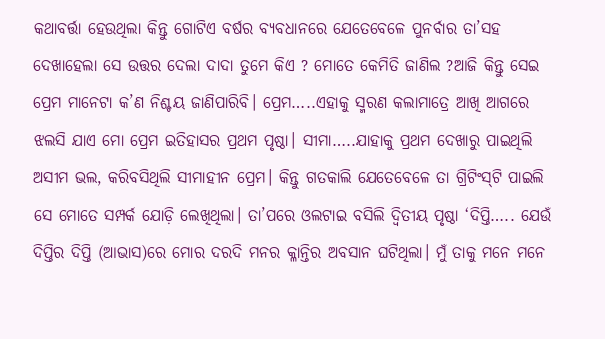କଥାବର୍ତ୍ତା ହେଉଥିଲା କିନ୍ତୁ ଗୋଟିଏ ବର୍ଷର ବ୍ୟବଧାନରେ ଯେତେବେଳେ ପୁନର୍ବାର ତା’ସହ ଦେଖାହେଲା ସେ ଉତ୍ତର ଦେଲା ଦାଦା ତୁମେ କିଏ ? ମୋତେ କେମିତି ଜାଣିଲ ?ଆଜି କିନ୍ତୁ ସେଇ ପ୍ରେମ ମାନେଟା କ’ଣ ନିଶ୍ଚୟ ଜାଣିପାରିବି। ପ୍ରେମ…..ଏହାକୁ ସ୍ମରଣ କଲାମାତ୍ରେ ଆଖି ଆଗରେ ଝଲସି ଯାଏ ମୋ ପ୍ରେମ ଇତିହାସର ପ୍ରଥମ ପୃଷ୍ଠା। ସୀମା…..ଯାହାକୁ ପ୍ରଥମ ଦେଖାରୁ ପାଇଥିଲି ଅସୀମ ଭଲ, କରିବସିଥିଲି ସୀମାହୀନ ପ୍ରେମ। କିନ୍ତୁ ଗତକାଲି ଯେତେବେଳେ ତା ଗ୍ରିଟିଂସ୍‌ଟି ପାଇଲି ସେ ମୋତେ ସମ୍ପର୍କ ଯୋଡ଼ି ଲେଖିଥିଲା। ତା’ପରେ ଓଲଟାଇ ବସିଲି ଦ୍ବିତୀୟ ପୃଷ୍ଠା ‘ଦିପ୍ତି….. ଯେଉଁ ଦିପ୍ତିର ଦିପ୍ତି (ଆଭାସ)ରେ ମୋର ଦରଦି ମନର କ୍ଳାନ୍ତିର ଅବସାନ ଘଟିଥିଲା। ମୁଁ ତାକୁ ମନେ ମନେ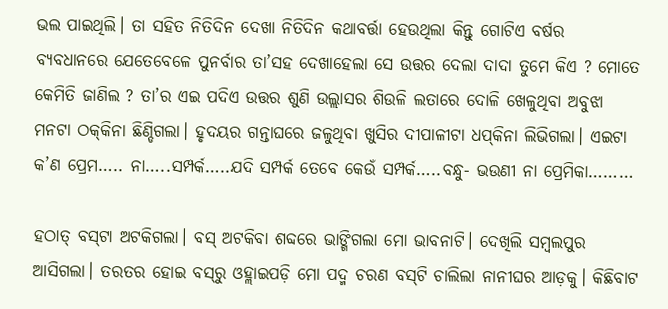ଭଲ ପାଇଥିଲି। ତା ସହିତ ନିତିଦିନ ଦେଖା ନିତିଦିନ କଥାବର୍ତ୍ତା ହେଉଥିଲା କିନ୍ତୁ ଗୋଟିଏ ବର୍ଷର ବ୍ୟବଧାନରେ ଯେତେବେଳେ ପୁନର୍ବାର ତା’ସହ ଦେଖାହେଲା ସେ ଉତ୍ତର ଦେଲା ଦାଦା ତୁମେ କିଏ ? ମୋତେ କେମିତି ଜାଣିଲ ? ତା’ର ଏଇ ପଦିଏ ଉତ୍ତର ଶୁଣି ଉଲ୍ଲାସର ଶିଉଳି ଲତାରେ ଦୋଳି ଖେଳୁଥିବା ଅବୁଝା ମନଟା ଠକ୍‌କିନା ଛିଣ୍ଡିଗଲା। ହୃଦୟର ଗନ୍ତାଘରେ ଜଳୁଥିବା ଖୁସିର ଦୀପାଳୀଟା ଧପ୍‌କିନା ଲିଭିଗଲା। ଏଇଟା କ’ଣ ପ୍ରେମ….. ନା…..ସମ୍ପର୍କ…..ଯଦି ସମ୍ପର୍କ ତେବେ କେଉଁ ସମ୍ପର୍କ…..ବନ୍ଧୁ- ଭଉଣୀ ନା ପ୍ରେମିକା………

ହଠାତ୍‌ ବସ୍‌ଟା ଅଟକିଗଲା। ବସ୍‌ ଅଟକିବା ଶବ୍ଦରେ ଭାଙ୍ଗିଗଲା ମୋ ଭାବନାଟି। ଦେଖିଲି ସମ୍ବଲପୁର ଆସିଗଲା। ତରତର ହୋଇ ବସ୍‌ରୁ ଓହ୍ଲାଇପଡ଼ି ମୋ ପଦ୍ମ ଚରଣ ବସ୍‌ଟି ଚାଲିଲା ନାନୀଘର ଆଡ଼କୁ। କିଛିବାଟ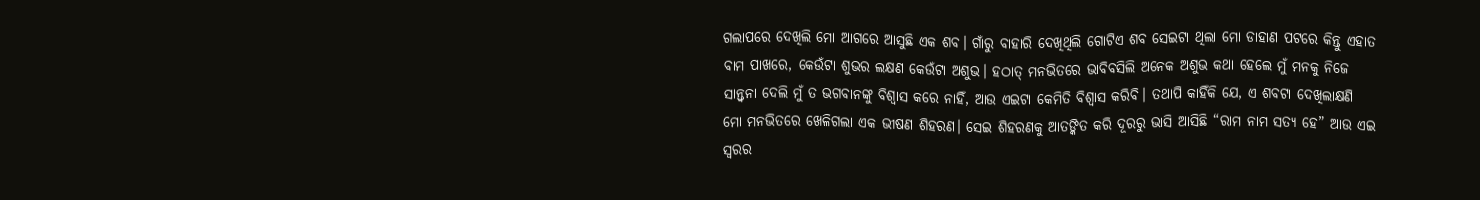ଗଲାପରେ ଦେଖିଲି ମୋ ଆଗରେ ଆସୁଛି ଏକ ଶବ। ଗାଁରୁ ବାହାରି ଦେଖିଥିଲି ଗୋଟିଏ ଶବ ସେଇଟା ଥିଲା ମୋ ଡାହାଣ ପଟରେ କିନ୍ତୁ ଏହାତ ବାମ ପାଖରେ, କେଉଁଟା ଶୁଭର ଲକ୍ଷଣ କେଉଁଟା ଅଶୁଭ। ହଠାତ୍‌ ମନଭିତରେ ଭାବିବସିଲି ଅନେକ ଅଶୁଭ କଥା ହେଲେ ମୁଁ ମନକୁ ନିଜେ ସାନ୍ତ୍ବନା ଦେଲି ମୁଁ ତ ଭଗବାନଙ୍କୁ ବିଶ୍ବାସ କରେ ନାହିଁ, ଆଉ ଏଇଟା କେମିତି ବିଶ୍ବାସ କରିବି। ତଥାପି କାହିଁକି ଯେ, ଏ ଶବଟା ଦେଖିଲାକ୍ଷଣି ମୋ ମନଭିତରେ ଖେଳିଗଲା ଏକ ଭୀଷଣ ଶିହରଣ। ସେଇ ଶିହରଣକୁ ଆତଙ୍କିତ କରି ଦୂରରୁ ଭାସି ଆସିଛି “ରାମ ନାମ ସତ୍ୟ ହେ” ଆଉ ଏଇ ସ୍ବରର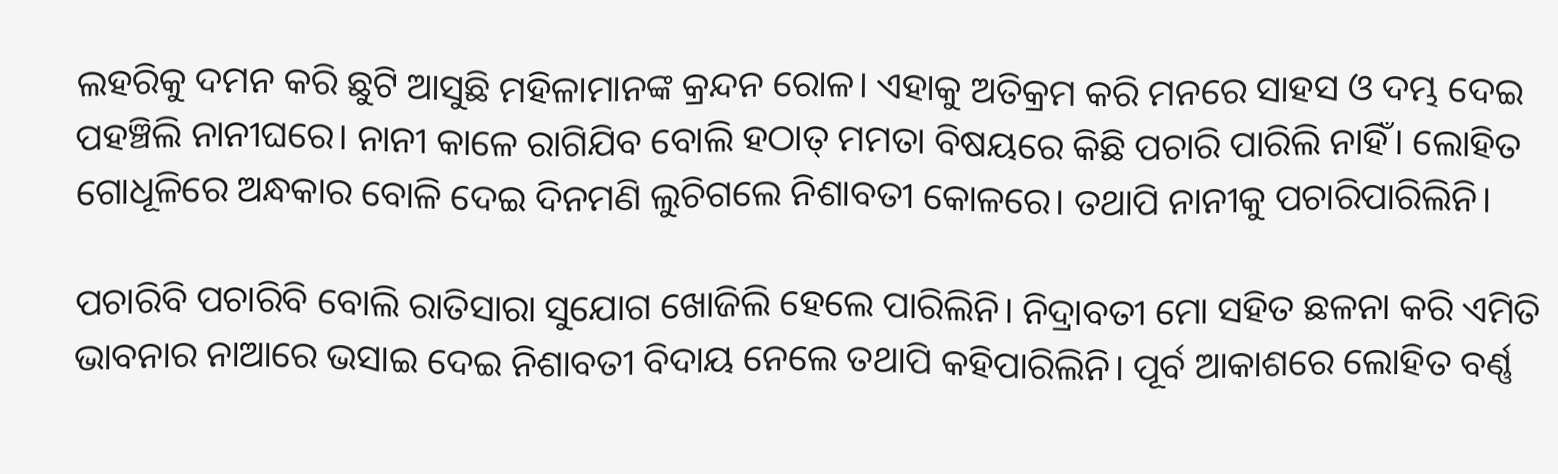ଲହରିକୁ ଦମନ କରି ଛୁଟି ଆସୁଛି ମହିଳାମାନଙ୍କ କ୍ରନ୍ଦନ ରୋଳ। ଏହାକୁ ଅତିକ୍ରମ କରି ମନରେ ସାହସ ଓ ଦମ୍ଭ ଦେଇ ପହଞ୍ଚିଲି ନାନୀଘରେ। ନାନୀ କାଳେ ରାଗିଯିବ ବୋଲି ହଠାତ୍‌ ମମତା ବିଷୟରେ କିଛି ପଚାରି ପାରିଲି ନାହିଁ। ଲୋହିତ ଗୋଧୂଳିରେ ଅନ୍ଧକାର ବୋଳି ଦେଇ ଦିନମଣି ଲୁଚିଗଲେ ନିଶାବତୀ କୋଳରେ। ତଥାପି ନାନୀକୁ ପଚାରିପାରିଲିନି।

ପଚାରିବି ପଚାରିବି ବୋଲି ରାତିସାରା ସୁଯୋଗ ଖୋଜିଲି ହେଲେ ପାରିଲିନି। ନିଦ୍ରାବତୀ ମୋ ସହିତ ଛଳନା କରି ଏମିତି ଭାବନାର ନାଆରେ ଭସାଇ ଦେଇ ନିଶାବତୀ ବିଦାୟ ନେଲେ ତଥାପି କହିପାରିଲିନି। ପୂର୍ବ ଆକାଶରେ ଲୋହିତ ବର୍ଣ୍ଣ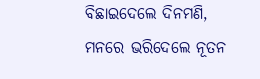ବିଛାଇଦେଲେ ଦିନମଣି, ମନରେ ଭରିଦେଲେ ନୂତନ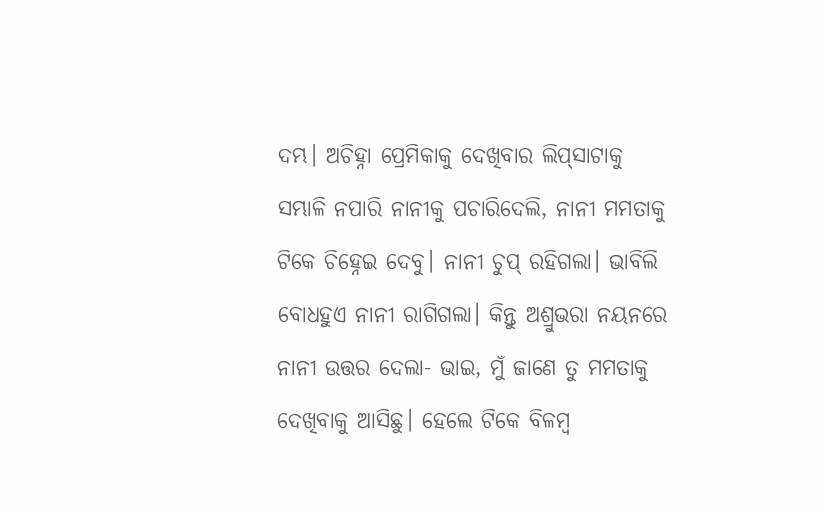ଦମ୍ଭ। ଅଚିହ୍ନା ପ୍ରେମିକାକୁ ଦେଖିବାର ଲିପ୍‌ସାଟାକୁ ସମ୍ଭାଳି ନପାରି ନାନୀକୁ ପଚାରିଦେଲି, ନାନୀ ମମତାକୁ ଟିକେ ଚିହ୍ନେଇ ଦେବୁ। ନାନୀ ଚୁପ୍‌ ରହିଗଲା। ଭାବିଲି ବୋଧହୁଏ ନାନୀ ରାଗିଗଲା। କିନ୍ତୁ ଅଶ୍ରୁଭରା ନୟନରେ ନାନୀ ଉତ୍ତର ଦେଲା- ଭାଇ, ମୁଁ ଜାଣେ ତୁ ମମତାକୁ ଦେଖିବାକୁ ଆସିଛୁ। ହେଲେ ଟିକେ ବିଳମ୍ବ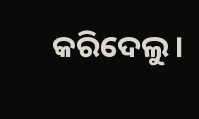କରିଦେଲୁ।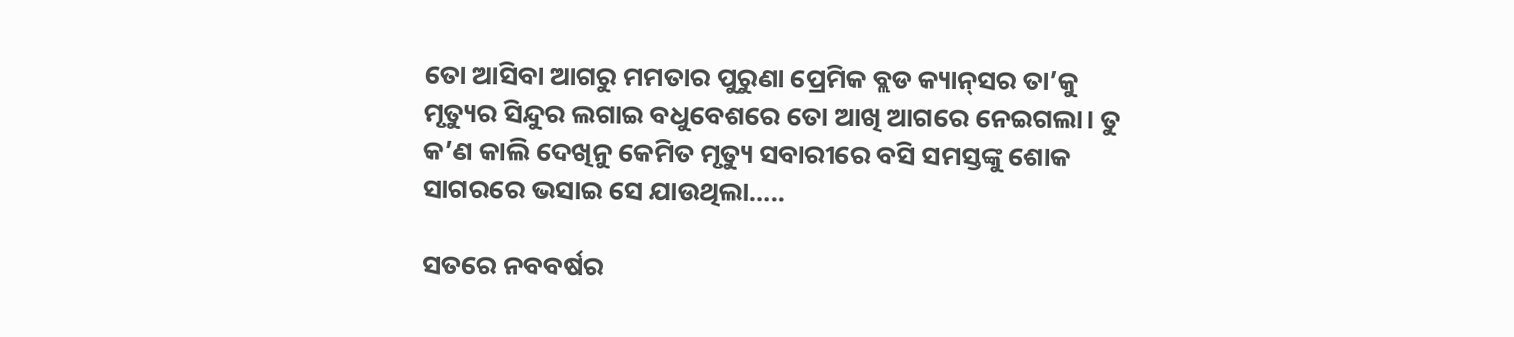ତୋ ଆସିବା ଆଗରୁ ମମତାର ପୁରୁଣା ପ୍ରେମିକ ବ୍ଲଡ କ୍ୟାନ୍‌ସର ତା’କୁ ମୃତ୍ୟୁର ସିନ୍ଦୁର ଲଗାଇ ବଧୁବେଶରେ ତୋ ଆଖି ଆଗରେ ନେଇଗଲା। ତୁ କ’ଣ କାଲି ଦେଖିନୁ କେମିତ ମୃତ୍ୟୁ ସବାରୀରେ ବସି ସମସ୍ତଙ୍କୁ ଶୋକ ସାଗରରେ ଭସାଇ ସେ ଯାଉଥିଲା…..

ସତରେ ନବବର୍ଷର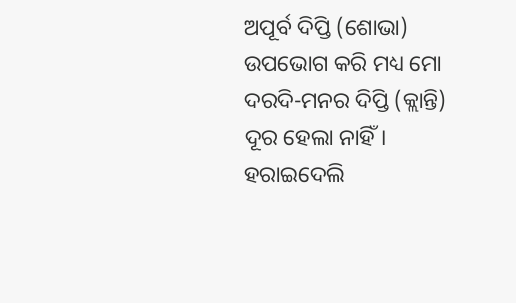ଅପୂର୍ବ ଦିପ୍ତି (ଶୋଭା) ଉପଭୋଗ କରି ମଧ୍ୟ ମୋ ଦରଦି-ମନର ଦିପ୍ତି (କ୍ଲାନ୍ତି) ଦୂର ହେଲା ନାହିଁ। ହରାଇଦେଲି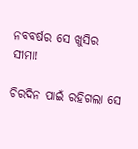ନବବର୍ଷର ସେ ଖୁସିର ସୀମା!

ଚିରଦିନ ପାଇଁ ରହିଗଲା ସେ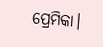ପ୍ରେମିକା।